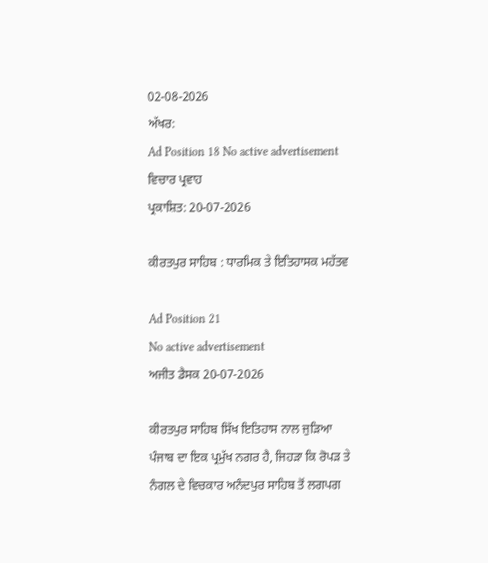02-08-2026
ਅੱਖਰ:
Ad Position 18 No active advertisement
ਵਿਚਾਰ ਪ੍ਰਵਾਹ
ਪ੍ਰਕਾਸ਼ਿਤ: 20-07-2026

ਕੀਰਤਪੁਰ ਸਾਹਿਬ : ਧਾਰਮਿਕ ਤੇ ਇਤਿਹਾਸਕ ਮਹੱਤਵ

Ad Position 21
No active advertisement
ਅਜੀਤ ਡੈਸਕ 20-07-2026

ਕੀਰਤਪੁਰ ਸਾਹਿਬ ਸਿੱਖ ਇਤਿਹਾਸ ਨਾਲ ਜੁੜਿਆ ਪੰਜਾਬ ਦਾ ਇਕ ਪ੍ਰਮੁੱਖ ਨਗਰ ਹੈ, ਜਿਹੜਾ ਕਿ ਰੋਪੜ ਤੇ ਨੰਗਲ ਦੇ ਵਿਚਕਾਰ ਅਨੰਦਪੁਰ ਸਾਹਿਬ ਤੋਂ ਲਗਪਗ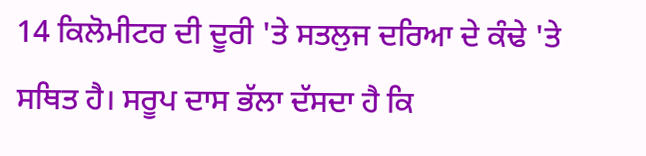14 ਕਿਲੋਮੀਟਰ ਦੀ ਦੂਰੀ 'ਤੇ ਸਤਲੁਜ ਦਰਿਆ ਦੇ ਕੰਢੇ 'ਤੇ ਸਥਿਤ ਹੈ। ਸਰੂਪ ਦਾਸ ਭੱਲਾ ਦੱਸਦਾ ਹੈ ਕਿ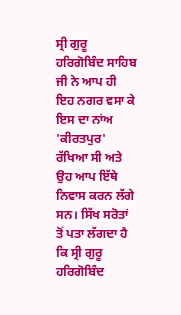ਸ੍ਰੀ ਗੁਰੂ ਹਰਿਗੋਬਿੰਦ ਸਾਹਿਬ ਜੀ ਨੇ ਆਪ ਹੀ ਇਹ ਨਗਰ ਵਸਾ ਕੇ ਇਸ ਦਾ ਨਾਂਅ 'ਕੀਰਤਪੁਰ' ਰੱਖਿਆ ਸੀ ਅਤੇ ਉਹ ਆਪ ਇੱਥੇ ਨਿਵਾਸ ਕਰਨ ਲੱਗੇ ਸਨ। ਸਿੱਖ ਸਰੋਤਾਂ ਤੋਂ ਪਤਾ ਲੱਗਦਾ ਹੈ ਕਿ ਸ੍ਰੀ ਗੁਰੂ ਹਰਿਗੋਬਿੰਦ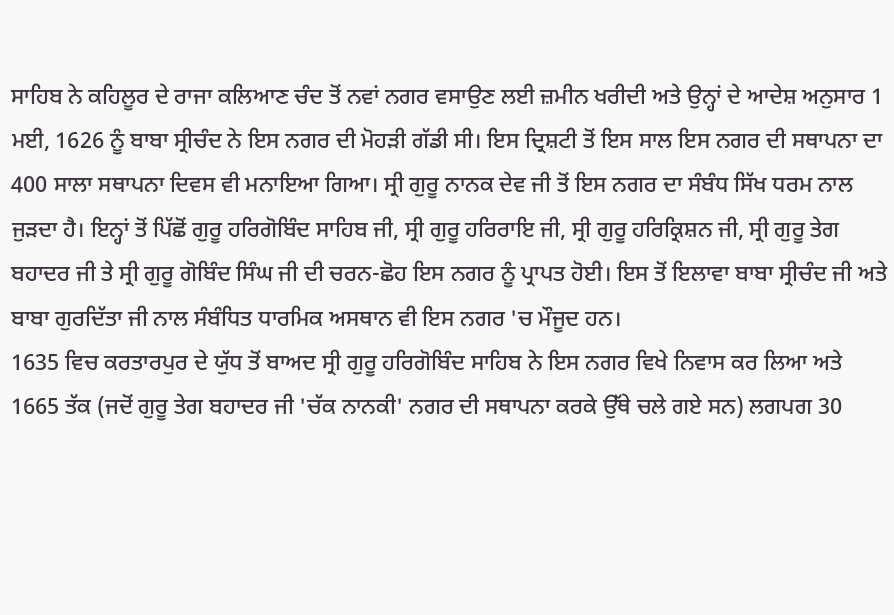ਸਾਹਿਬ ਨੇ ਕਹਿਲੂਰ ਦੇ ਰਾਜਾ ਕਲਿਆਣ ਚੰਦ ਤੋਂ ਨਵਾਂ ਨਗਰ ਵਸਾਉਣ ਲਈ ਜ਼ਮੀਨ ਖਰੀਦੀ ਅਤੇ ਉਨ੍ਹਾਂ ਦੇ ਆਦੇਸ਼ ਅਨੁਸਾਰ 1 ਮਈ, 1626 ਨੂੰ ਬਾਬਾ ਸ੍ਰੀਚੰਦ ਨੇ ਇਸ ਨਗਰ ਦੀ ਮੋਹੜੀ ਗੱਡੀ ਸੀ। ਇਸ ਦ੍ਰਿਸ਼ਟੀ ਤੋਂ ਇਸ ਸਾਲ ਇਸ ਨਗਰ ਦੀ ਸਥਾਪਨਾ ਦਾ 400 ਸਾਲਾ ਸਥਾਪਨਾ ਦਿਵਸ ਵੀ ਮਨਾਇਆ ਗਿਆ। ਸ੍ਰੀ ਗੁਰੂ ਨਾਨਕ ਦੇਵ ਜੀ ਤੋਂ ਇਸ ਨਗਰ ਦਾ ਸੰਬੰਧ ਸਿੱਖ ਧਰਮ ਨਾਲ ਜੁੜਦਾ ਹੈ। ਇਨ੍ਹਾਂ ਤੋਂ ਪਿੱਛੋਂ ਗੁਰੂ ਹਰਿਗੋਬਿੰਦ ਸਾਹਿਬ ਜੀ, ਸ੍ਰੀ ਗੁਰੂ ਹਰਿਰਾਇ ਜੀ, ਸ੍ਰੀ ਗੁਰੂ ਹਰਿਕ੍ਰਿਸ਼ਨ ਜੀ, ਸ੍ਰੀ ਗੁਰੂ ਤੇਗ ਬਹਾਦਰ ਜੀ ਤੇ ਸ੍ਰੀ ਗੁਰੂ ਗੋਬਿੰਦ ਸਿੰਘ ਜੀ ਦੀ ਚਰਨ-ਛੋਹ ਇਸ ਨਗਰ ਨੂੰ ਪ੍ਰਾਪਤ ਹੋਈ। ਇਸ ਤੋਂ ਇਲਾਵਾ ਬਾਬਾ ਸ੍ਰੀਚੰਦ ਜੀ ਅਤੇ ਬਾਬਾ ਗੁਰਦਿੱਤਾ ਜੀ ਨਾਲ ਸੰਬੰਧਿਤ ਧਾਰਮਿਕ ਅਸਥਾਨ ਵੀ ਇਸ ਨਗਰ 'ਚ ਮੌਜੂਦ ਹਨ।
1635 ਵਿਚ ਕਰਤਾਰਪੁਰ ਦੇ ਯੁੱਧ ਤੋਂ ਬਾਅਦ ਸ੍ਰੀ ਗੁਰੂ ਹਰਿਗੋਬਿੰਦ ਸਾਹਿਬ ਨੇ ਇਸ ਨਗਰ ਵਿਖੇ ਨਿਵਾਸ ਕਰ ਲਿਆ ਅਤੇ 1665 ਤੱਕ (ਜਦੋਂ ਗੁਰੂ ਤੇਗ ਬਹਾਦਰ ਜੀ 'ਚੱਕ ਨਾਨਕੀ' ਨਗਰ ਦੀ ਸਥਾਪਨਾ ਕਰਕੇ ਉੱਥੇ ਚਲੇ ਗਏ ਸਨ) ਲਗਪਗ 30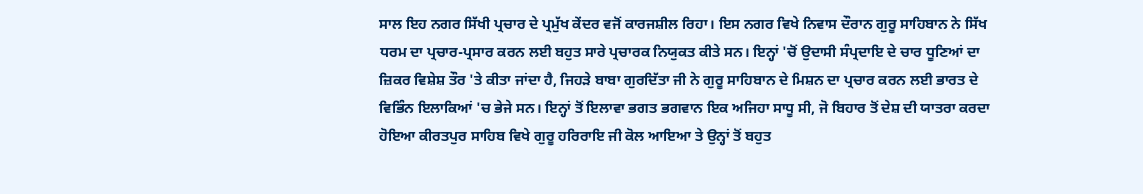ਸਾਲ ਇਹ ਨਗਰ ਸਿੱਖੀ ਪ੍ਰਚਾਰ ਦੇ ਪ੍ਰਮੁੱਖ ਕੇਂਦਰ ਵਜੋਂ ਕਾਰਜਸ਼ੀਲ ਰਿਹਾ। ਇਸ ਨਗਰ ਵਿਖੇ ਨਿਵਾਸ ਦੌਰਾਨ ਗੁਰੂ ਸਾਹਿਬਾਨ ਨੇ ਸਿੱਖ ਧਰਮ ਦਾ ਪ੍ਰਚਾਰ-ਪ੍ਰਸਾਰ ਕਰਨ ਲਈ ਬਹੁਤ ਸਾਰੇ ਪ੍ਰਚਾਰਕ ਨਿਯੁਕਤ ਕੀਤੇ ਸਨ। ਇਨ੍ਹਾਂ 'ਚੋਂ ਉਦਾਸੀ ਸੰਪ੍ਰਦਾਇ ਦੇ ਚਾਰ ਧੂਣਿਆਂ ਦਾ ਜ਼ਿਕਰ ਵਿਸ਼ੇਸ਼ ਤੌਰ 'ਤੇ ਕੀਤਾ ਜਾਂਦਾ ਹੈ, ਜਿਹੜੇ ਬਾਬਾ ਗੁਰਦਿੱਤਾ ਜੀ ਨੇ ਗੁਰੂ ਸਾਹਿਬਾਨ ਦੇ ਮਿਸ਼ਨ ਦਾ ਪ੍ਰਚਾਰ ਕਰਨ ਲਈ ਭਾਰਤ ਦੇ ਵਿਭਿੰਨ ਇਲਾਕਿਆਂ 'ਚ ਭੇਜੇ ਸਨ। ਇਨ੍ਹਾਂ ਤੋਂ ਇਲਾਵਾ ਭਗਤ ਭਗਵਾਨ ਇਕ ਅਜਿਹਾ ਸਾਧੂ ਸੀ, ਜੋ ਬਿਹਾਰ ਤੋਂ ਦੇਸ਼ ਦੀ ਯਾਤਰਾ ਕਰਦਾ ਹੋਇਆ ਕੀਰਤਪੁਰ ਸਾਹਿਬ ਵਿਖੇ ਗੁਰੂ ਹਰਿਰਾਇ ਜੀ ਕੋਲ ਆਇਆ ਤੇ ਉਨ੍ਹਾਂ ਤੋਂ ਬਹੁਤ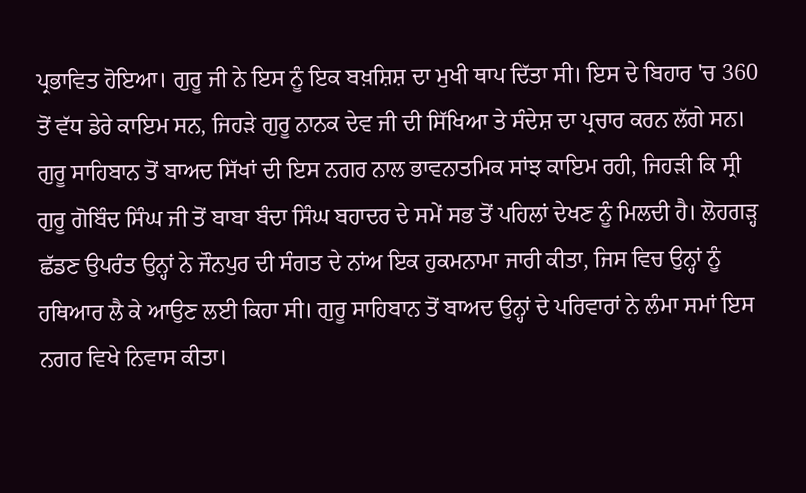ਪ੍ਰਭਾਵਿਤ ਹੋਇਆ। ਗੁਰੂ ਜੀ ਨੇ ਇਸ ਨੂੰ ਇਕ ਬਖ਼ਸ਼ਿਸ਼ ਦਾ ਮੁਖੀ ਥਾਪ ਦਿੱਤਾ ਸੀ। ਇਸ ਦੇ ਬਿਹਾਰ 'ਚ 360 ਤੋਂ ਵੱਧ ਡੇਰੇ ਕਾਇਮ ਸਨ, ਜਿਹੜੇ ਗੁਰੂ ਨਾਨਕ ਦੇਵ ਜੀ ਦੀ ਸਿੱਖਿਆ ਤੇ ਸੰਦੇਸ਼ ਦਾ ਪ੍ਰਚਾਰ ਕਰਨ ਲੱਗੇ ਸਨ। ਗੁਰੂ ਸਾਹਿਬਾਨ ਤੋਂ ਬਾਅਦ ਸਿੱਖਾਂ ਦੀ ਇਸ ਨਗਰ ਨਾਲ ਭਾਵਨਾਤਮਿਕ ਸਾਂਝ ਕਾਇਮ ਰਹੀ, ਜਿਹੜੀ ਕਿ ਸ੍ਰੀ ਗੁਰੂ ਗੋਬਿੰਦ ਸਿੰਘ ਜੀ ਤੋਂ ਬਾਬਾ ਬੰਦਾ ਸਿੰਘ ਬਹਾਦਰ ਦੇ ਸਮੇਂ ਸਭ ਤੋਂ ਪਹਿਲਾਂ ਦੇਖਣ ਨੂੰ ਮਿਲਦੀ ਹੈ। ਲੋਹਗੜ੍ਹ ਛੱਡਣ ਉਪਰੰਤ ਉਨ੍ਹਾਂ ਨੇ ਜੌਨਪੁਰ ਦੀ ਸੰਗਤ ਦੇ ਨਾਂਅ ਇਕ ਹੁਕਮਨਾਮਾ ਜਾਰੀ ਕੀਤਾ, ਜਿਸ ਵਿਚ ਉਨ੍ਹਾਂ ਨੂੰ ਹਥਿਆਰ ਲੈ ਕੇ ਆਉਣ ਲਈ ਕਿਹਾ ਸੀ। ਗੁਰੂ ਸਾਹਿਬਾਨ ਤੋਂ ਬਾਅਦ ਉਨ੍ਹਾਂ ਦੇ ਪਰਿਵਾਰਾਂ ਨੇ ਲੰਮਾ ਸਮਾਂ ਇਸ ਨਗਰ ਵਿਖੇ ਨਿਵਾਸ ਕੀਤਾ।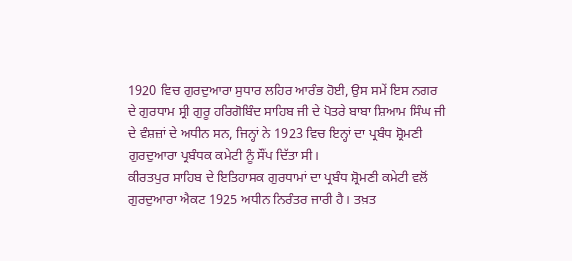1920 ਵਿਚ ਗੁਰਦੁਆਰਾ ਸੁਧਾਰ ਲਹਿਰ ਆਰੰਭ ਹੋਈ, ਉਸ ਸਮੇਂ ਇਸ ਨਗਰ ਦੇ ਗੁਰਧਾਮ ਸ੍ਰੀ ਗੁਰੂ ਹਰਿਗੋਬਿੰਦ ਸਾਹਿਬ ਜੀ ਦੇ ਪੋਤਰੇ ਬਾਬਾ ਸ਼ਿਆਮ ਸਿੰਘ ਜੀ ਦੇ ਵੰਸ਼ਜ਼ਾਂ ਦੇ ਅਧੀਨ ਸਨ, ਜਿਨ੍ਹਾਂ ਨੇ 1923 ਵਿਚ ਇਨ੍ਹਾਂ ਦਾ ਪ੍ਰਬੰਧ ਸ਼੍ਰੋਮਣੀ ਗੁਰਦੁਆਰਾ ਪ੍ਰਬੰਧਕ ਕਮੇਟੀ ਨੂੰ ਸੌਂਪ ਦਿੱਤਾ ਸੀ।
ਕੀਰਤਪੁਰ ਸਾਹਿਬ ਦੇ ਇਤਿਹਾਸਕ ਗੁਰਧਾਮਾਂ ਦਾ ਪ੍ਰਬੰਧ ਸ਼੍ਰੋਮਣੀ ਕਮੇਟੀ ਵਲੋਂ ਗੁਰਦੁਆਰਾ ਐਕਟ 1925 ਅਧੀਨ ਨਿਰੰਤਰ ਜਾਰੀ ਹੈ। ਤਖ਼ਤ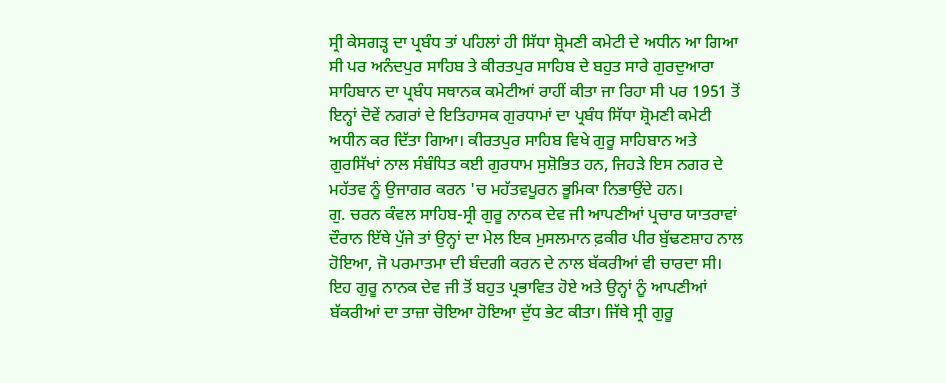ਸ੍ਰੀ ਕੇਸਗੜ੍ਹ ਦਾ ਪ੍ਰਬੰਧ ਤਾਂ ਪਹਿਲਾਂ ਹੀ ਸਿੱਧਾ ਸ਼੍ਰੋਮਣੀ ਕਮੇਟੀ ਦੇ ਅਧੀਨ ਆ ਗਿਆ ਸੀ ਪਰ ਅਨੰਦਪੁਰ ਸਾਹਿਬ ਤੇ ਕੀਰਤਪੁਰ ਸਾਹਿਬ ਦੇ ਬਹੁਤ ਸਾਰੇ ਗੁਰਦੁਆਰਾ ਸਾਹਿਬਾਨ ਦਾ ਪ੍ਰਬੰਧ ਸਥਾਨਕ ਕਮੇਟੀਆਂ ਰਾਹੀਂ ਕੀਤਾ ਜਾ ਰਿਹਾ ਸੀ ਪਰ 1951 ਤੋਂ ਇਨ੍ਹਾਂ ਦੋਵੇਂ ਨਗਰਾਂ ਦੇ ਇਤਿਹਾਸਕ ਗੁਰਧਾਮਾਂ ਦਾ ਪ੍ਰਬੰਧ ਸਿੱਧਾ ਸ਼੍ਰੋਮਣੀ ਕਮੇਟੀ ਅਧੀਨ ਕਰ ਦਿੱਤਾ ਗਿਆ। ਕੀਰਤਪੁਰ ਸਾਹਿਬ ਵਿਖੇ ਗੁਰੂ ਸਾਹਿਬਾਨ ਅਤੇ ਗੁਰਸਿੱਖਾਂ ਨਾਲ ਸੰਬੰਧਿਤ ਕਈ ਗੁਰਧਾਮ ਸੁਸ਼ੋਭਿਤ ਹਨ, ਜਿਹੜੇ ਇਸ ਨਗਰ ਦੇ ਮਹੱਤਵ ਨੂੰ ਉਜਾਗਰ ਕਰਨ 'ਚ ਮਹੱਤਵਪੂਰਨ ਭੂਮਿਕਾ ਨਿਭਾਉਂਦੇ ਹਨ।
ਗੁ. ਚਰਨ ਕੰਵਲ ਸਾਹਿਬ-ਸ੍ਰੀ ਗੁਰੂ ਨਾਨਕ ਦੇਵ ਜੀ ਆਪਣੀਆਂ ਪ੍ਰਚਾਰ ਯਾਤਰਾਵਾਂ ਦੌਰਾਨ ਇੱਥੇ ਪੁੱਜੇ ਤਾਂ ਉਨ੍ਹਾਂ ਦਾ ਮੇਲ ਇਕ ਮੁਸਲਮਾਨ ਫ਼ਕੀਰ ਪੀਰ ਬੁੱਢਣਸ਼ਾਹ ਨਾਲ ਹੋਇਆ, ਜੋ ਪਰਮਾਤਮਾ ਦੀ ਬੰਦਗੀ ਕਰਨ ਦੇ ਨਾਲ ਬੱਕਰੀਆਂ ਵੀ ਚਾਰਦਾ ਸੀ। ਇਹ ਗੁਰੂ ਨਾਨਕ ਦੇਵ ਜੀ ਤੋਂ ਬਹੁਤ ਪ੍ਰਭਾਵਿਤ ਹੋਏ ਅਤੇ ਉਨ੍ਹਾਂ ਨੂੰ ਆਪਣੀਆਂ ਬੱਕਰੀਆਂ ਦਾ ਤਾਜ਼ਾ ਚੋਇਆ ਹੋਇਆ ਦੁੱਧ ਭੇਟ ਕੀਤਾ। ਜਿੱਥੇ ਸ੍ਰੀ ਗੁਰੂ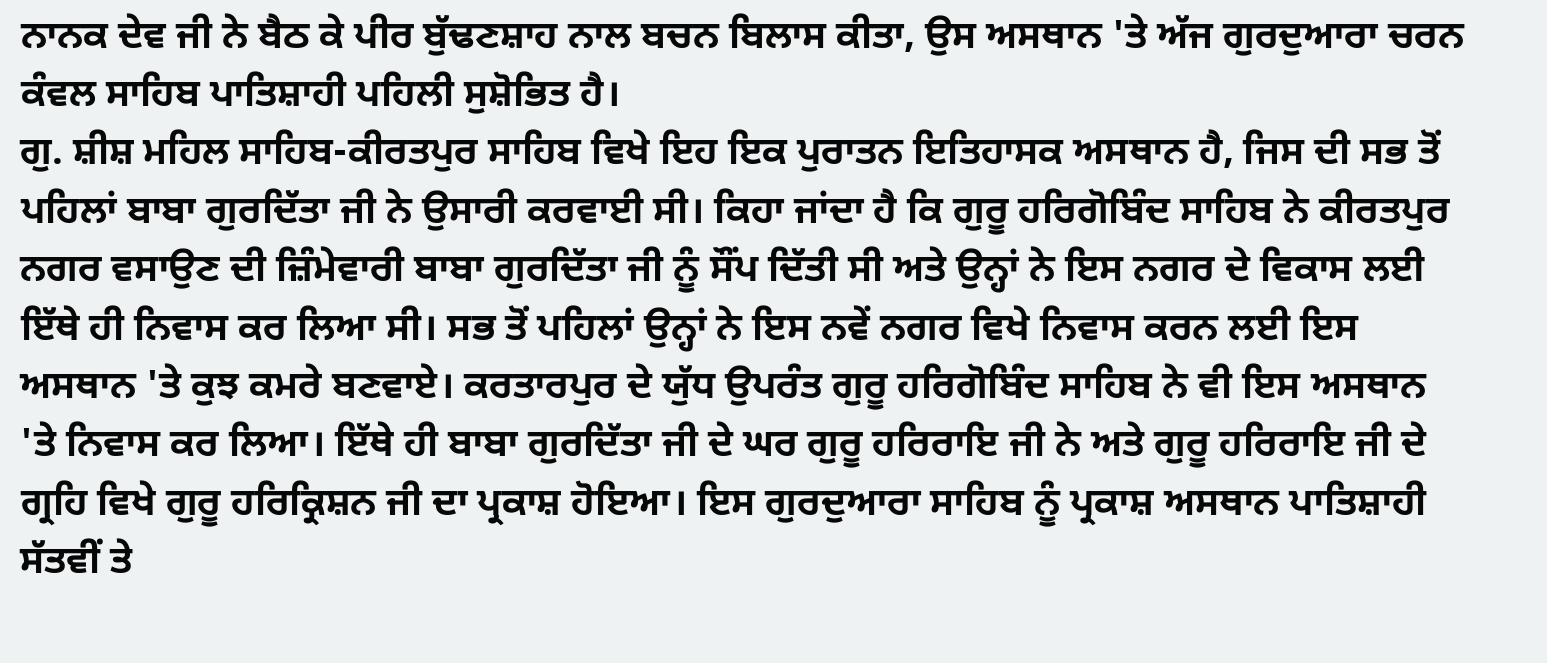ਨਾਨਕ ਦੇਵ ਜੀ ਨੇ ਬੈਠ ਕੇ ਪੀਰ ਬੁੱਢਣਸ਼ਾਹ ਨਾਲ ਬਚਨ ਬਿਲਾਸ ਕੀਤਾ, ਉਸ ਅਸਥਾਨ 'ਤੇ ਅੱਜ ਗੁਰਦੁਆਰਾ ਚਰਨ ਕੰਵਲ ਸਾਹਿਬ ਪਾਤਿਸ਼ਾਹੀ ਪਹਿਲੀ ਸੁਸ਼ੋਭਿਤ ਹੈ।
ਗੁ. ਸ਼ੀਸ਼ ਮਹਿਲ ਸਾਹਿਬ-ਕੀਰਤਪੁਰ ਸਾਹਿਬ ਵਿਖੇ ਇਹ ਇਕ ਪੁਰਾਤਨ ਇਤਿਹਾਸਕ ਅਸਥਾਨ ਹੈ, ਜਿਸ ਦੀ ਸਭ ਤੋਂ ਪਹਿਲਾਂ ਬਾਬਾ ਗੁਰਦਿੱਤਾ ਜੀ ਨੇ ਉਸਾਰੀ ਕਰਵਾਈ ਸੀ। ਕਿਹਾ ਜਾਂਦਾ ਹੈ ਕਿ ਗੁਰੂ ਹਰਿਗੋਬਿੰਦ ਸਾਹਿਬ ਨੇ ਕੀਰਤਪੁਰ ਨਗਰ ਵਸਾਉਣ ਦੀ ਜ਼ਿੰਮੇਵਾਰੀ ਬਾਬਾ ਗੁਰਦਿੱਤਾ ਜੀ ਨੂੰ ਸੌਂਪ ਦਿੱਤੀ ਸੀ ਅਤੇ ਉਨ੍ਹਾਂ ਨੇ ਇਸ ਨਗਰ ਦੇ ਵਿਕਾਸ ਲਈ ਇੱਥੇ ਹੀ ਨਿਵਾਸ ਕਰ ਲਿਆ ਸੀ। ਸਭ ਤੋਂ ਪਹਿਲਾਂ ਉਨ੍ਹਾਂ ਨੇ ਇਸ ਨਵੇਂ ਨਗਰ ਵਿਖੇ ਨਿਵਾਸ ਕਰਨ ਲਈ ਇਸ ਅਸਥਾਨ 'ਤੇ ਕੁਝ ਕਮਰੇ ਬਣਵਾਏ। ਕਰਤਾਰਪੁਰ ਦੇ ਯੁੱਧ ਉਪਰੰਤ ਗੁਰੂ ਹਰਿਗੋਬਿੰਦ ਸਾਹਿਬ ਨੇ ਵੀ ਇਸ ਅਸਥਾਨ 'ਤੇ ਨਿਵਾਸ ਕਰ ਲਿਆ। ਇੱਥੇ ਹੀ ਬਾਬਾ ਗੁਰਦਿੱਤਾ ਜੀ ਦੇ ਘਰ ਗੁਰੂ ਹਰਿਰਾਇ ਜੀ ਨੇ ਅਤੇ ਗੁਰੂ ਹਰਿਰਾਇ ਜੀ ਦੇ ਗ੍ਰਹਿ ਵਿਖੇ ਗੁਰੂ ਹਰਿਕ੍ਰਿਸ਼ਨ ਜੀ ਦਾ ਪ੍ਰਕਾਸ਼ ਹੋਇਆ। ਇਸ ਗੁਰਦੁਆਰਾ ਸਾਹਿਬ ਨੂੰ ਪ੍ਰਕਾਸ਼ ਅਸਥਾਨ ਪਾਤਿਸ਼ਾਹੀ ਸੱਤਵੀਂ ਤੇ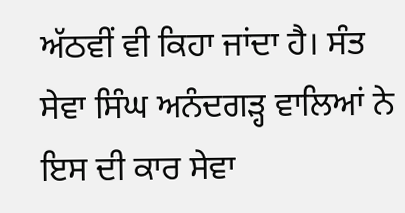ਅੱਠਵੀਂ ਵੀ ਕਿਹਾ ਜਾਂਦਾ ਹੈ। ਸੰਤ ਸੇਵਾ ਸਿੰਘ ਅਨੰਦਗੜ੍ਹ ਵਾਲਿਆਂ ਨੇ ਇਸ ਦੀ ਕਾਰ ਸੇਵਾ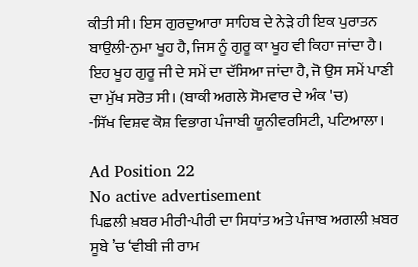ਕੀਤੀ ਸੀ। ਇਸ ਗੁਰਦੁਆਰਾ ਸਾਹਿਬ ਦੇ ਨੇੜੇ ਹੀ ਇਕ ਪੁਰਾਤਨ ਬਾਉਲੀ-ਨੁਮਾ ਖੂਹ ਹੈ, ਜਿਸ ਨੂੰ ਗੁਰੂ ਕਾ ਖੂਹ ਵੀ ਕਿਹਾ ਜਾਂਦਾ ਹੈ। ਇਹ ਖੂਹ ਗੁਰੂ ਜੀ ਦੇ ਸਮੇਂ ਦਾ ਦੱਸਿਆ ਜਾਂਦਾ ਹੈ, ਜੋ ਉਸ ਸਮੇਂ ਪਾਣੀ ਦਾ ਮੁੱਖ ਸਰੋਤ ਸੀ। (ਬਾਕੀ ਅਗਲੇ ਸੋਮਵਾਰ ਦੇ ਅੰਕ 'ਚ)
-ਸਿੱਖ ਵਿਸ਼ਵ ਕੋਸ਼ ਵਿਭਾਗ ਪੰਜਾਬੀ ਯੂਨੀਵਰਸਿਟੀ, ਪਟਿਆਲਾ।

Ad Position 22
No active advertisement
ਪਿਛਲੀ ਖ਼ਬਰ ਮੀਰੀ-ਪੀਰੀ ਦਾ ਸਿਧਾਂਤ ਅਤੇ ਪੰਜਾਬ ਅਗਲੀ ਖ਼ਬਰ ਸੂਬੇ ’ਚ ‘ਵੀਬੀ ਜੀ ਰਾਮ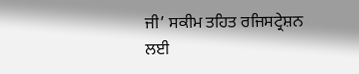ਜੀ’ ਸਕੀਮ ਤਹਿਤ ਰਜਿਸਟ੍ਰੇਸ਼ਨ ਲਈ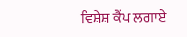ਵਿਸ਼ੇਸ਼ ਕੈਂਪ ਲਗਾਏ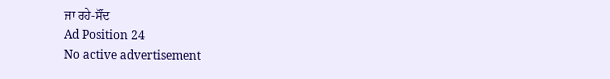ਜਾ ਰਹੇ-ਸੌਂਦ
Ad Position 24
No active advertisement